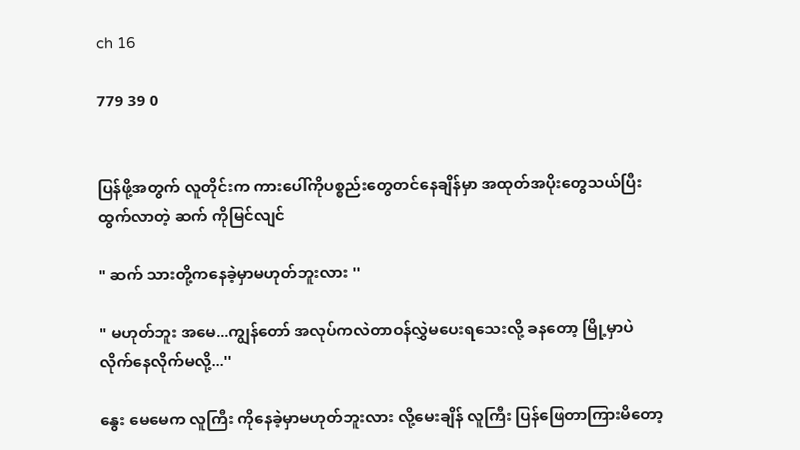ch 16

779 39 0


ပြန်ဖို့အတွက် လူတိုင်းက ကားပေါ်ကိုပစ္စည်းတွေတင်နေချိန်မှာ အထုတ်အပိုးတွေသယ်ပြီးထွက်လာတဲ့ ဆက် ကိုမြင်လျင်

" ဆက် သားတို့ကနေခဲ့မှာမဟုတ်ဘူးလား ''

" မဟုတ်ဘူး အမေ...ကျွန်တော် အလုပ်ကလဲတာဝန်လွှဲမပေးရသေးလို့ ခနတော့ မြို့မှာပဲလိုက်နေလိုက်မလို့...''

နွေး မေမေက လူကြီး ကိုနေခဲ့မှာမဟုတ်ဘူးလား လို့မေးချိန် လူကြီး ပြန်ဖြေတာကြားမိတော့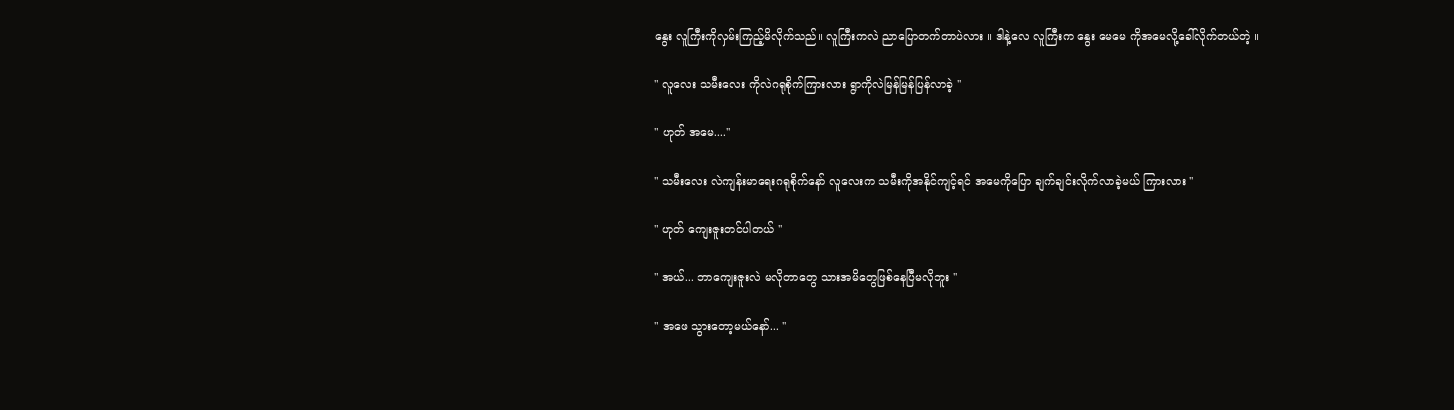နွေး လူကြီးကိုလှမ်းကြည့်မိလိုက်သည်။ လူကြီးကလဲ ညာပြောတက်တာပဲလား ။ ဒါနဲ့လေ လူကြီးက နွေး မေမေ ကိုအမေလို့ခေါ်လိုက်တယ်တဲ့ ။

" လူလေး သမီးလေး ကိုလဲဂရုစိုက်ကြားလား ရွာကိုလဲမြန်မြန်ပြန်လာခဲ့ ''

" ဟုတ် အမေ....''

" သမီးလေး လဲကျန်းမာရေးဂရုစိုက်နော် လူလေးက သမီးကိုအနိုင်ကျင့်ရင် အမေကိုပြော ချက်ချင်းလိုက်လာခဲ့မယ် ကြားလား ''

" ဟုတ် ကျေးဇူးတင်ပါတယ် ''

" အယ်... ဘာကျေးဇူးလဲ မလိုတာတွေ သားအမိတွေဖြစ်နေပြီမလိုဘူး ''

" အဖေ သွားတော့မယ်နော်... ''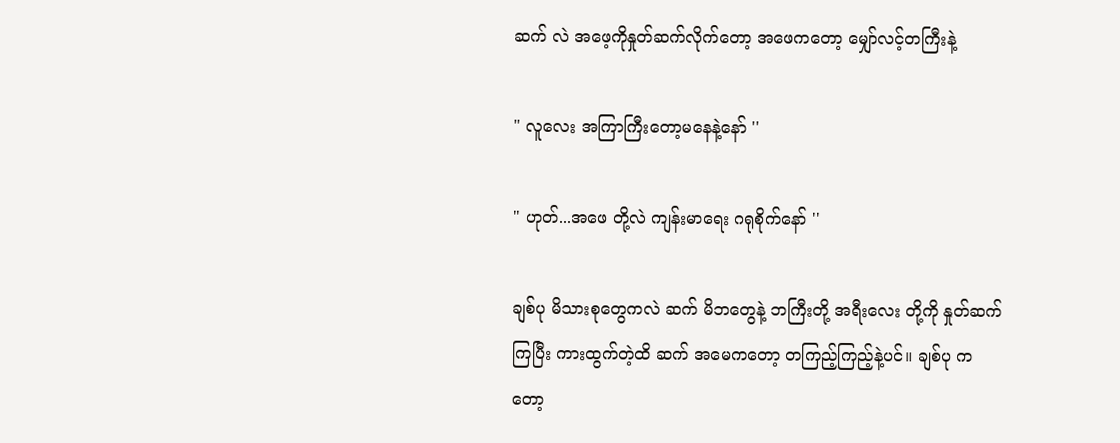ဆက် လဲ အဖေ့ကိုနှုတ်ဆက်လိုက်တော့ အဖေကတော့ မျှော်လင့်တကြီးနဲ့

" လူလေး အကြာကြီးတော့မနေနဲ့နော် ''

" ဟုတ်...အဖေ တို့လဲ ကျန်းမာရေး ဂရုစိုက်နော် ''

ချစ်ပု မိသားစုတွေကလဲ ဆက် မိဘတွေနဲ့ ဘကြီးတို့ အရီးလေး တို့ကို နှုတ်ဆက်ကြပြီး ကားထွက်တဲ့ထိ ဆက် အမေကတော့ တကြည့်ကြည့်နဲ့ပင်။ ချစ်ပု ကတော့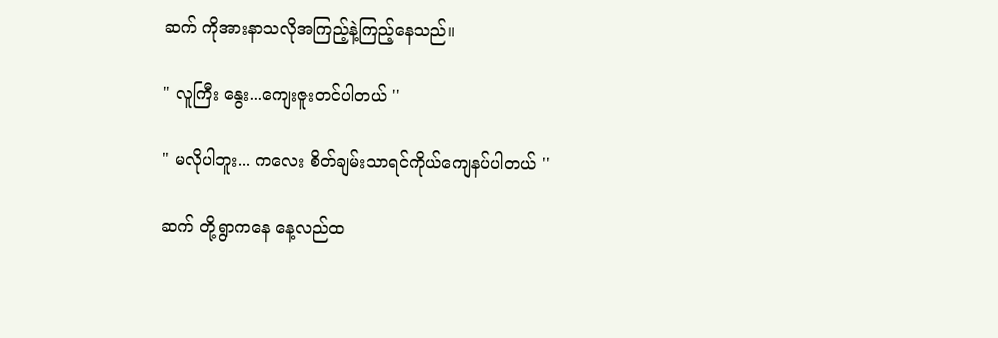ဆက် ကိုအားနာသလိုအကြည့်နဲ့ကြည့်နေသည်။

" လူကြီး နွေး...ကျေးဇူးတင်ပါတယ် ''

" မလိုပါဘူး... ကလေး စိတ်ချမ်းသာရင်ကိုယ်ကျေနပ်ပါတယ် ''

ဆက် တို့ရွာကနေ နေ့လည်ထ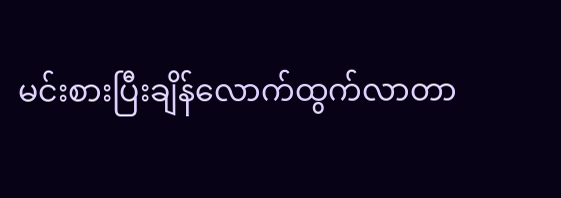မင်းစားပြီးချိန်လောက်ထွက်လာတာ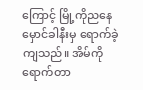ကြောင့် မြို့ကိုညနေမှောင်ခါနီးမှ ရောက်ခဲ့ကျသည်။ အိမ်ကိုရောက်တာ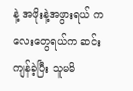နဲ့ အဖိုးနဲ့အဖွားရယ် ကလေးတွေရယ်က ဆင်းကျန်ခဲ့ပြီး သူမမိ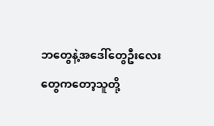ဘတွေနဲ့အဒေါ်တွေဦးလေးတွေကတော့သူတို့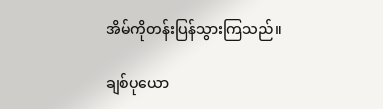အိမ်ကိုတန်းပြန်သွားကြသည်။

ချစ်ပုယော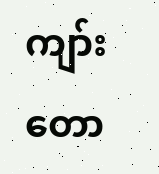ကျာ်းတော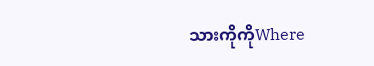သားကိုကိုWhere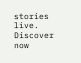stories live. Discover now